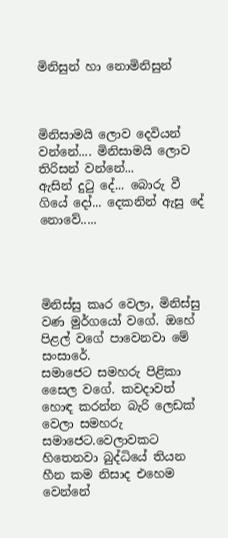මිනිසුන් හා නොමිනිසුන්



මිනිසාමයි ලොව දෙවියන් වන්නේ.... මිනිසාමයි ලොව තිරිසන් වන්නේ...
ඇසින් දුටු දේ... බොරු වී ගියේ දෝ... දෙකනින් ඇසු දේ නොවේ.....




මිනිස්සු කෘර වෙලා, මිනිස්සු වණ මුර්ගයෝ වගේ. ඔහේ පිළල් වගේ පාවෙනවා මේ සංසාරේ.
සමාජෙට සමහරු පිළිකා සෛල වගේ. කවදාවත් හොඳ කරන්න බැරි ලෙඩක් වෙලා සමහරු සමාජෙට.වෙලාවකට හිතෙනවා බුද්ධියේ තියන හීන කම නිසාද එහෙම වෙන්නේ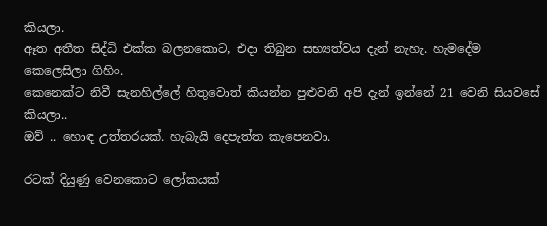කියලා.
ඈත අතීත සිද්ධි එක්ක බලනකොට, එදා තිබුන සභ්‍යත්වය දැන් නැහැ. හැමදේම කෙලෙසිලා ගිහිං.
කෙනෙක්ට නිවී සැනහිල්ලේ හිතුවොත් කියන්න පුළුවනි අපි දැන් ඉන්නේ 21 වෙනි සියවසේ කියලා..
ඔව් .. හොඳ උත්තරයක්. හැබැයි දෙපැත්ත කැපෙනවා.

රටක් දියුණු වෙනකොට ලෝකයක්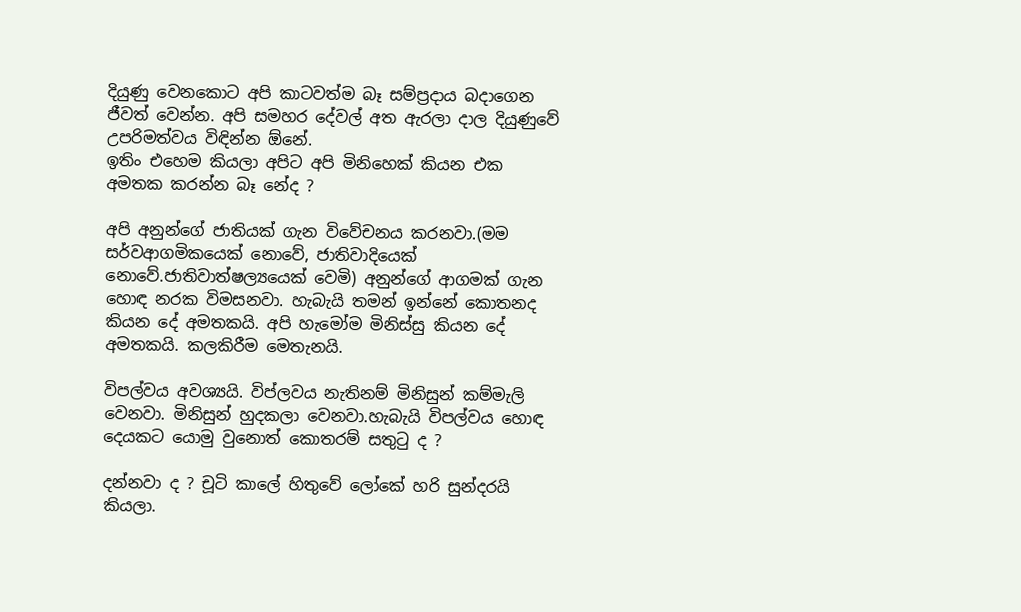දියුණු වෙනකොට අපි කාටවත්ම බෑ සම්ප්‍රදාය බදාගෙන ජීවත් වෙන්න. අපි සමහර දේවල් අත ඇරලා දාල දියුණුවේ උපරිමත්වය විඳින්න ඕනේ.
ඉතිං එහෙම කියලා අපිට අපි මිනිහෙක් කියන එක අමතක කරන්න බෑ නේද ?

අපි අනුන්ගේ ජාතියක් ගැන විවේචනය කරනවා.(මම සර්වආගමිකයෙක් නොවේ, ජාතිවාදියෙක් නොවේ.ජාතිවාත්ෂල්‍යයෙක් වෙමි) අනුන්ගේ ආගමක් ගැන හොඳ නරක විමසනවා. හැබැයි තමන් ඉන්නේ කොතනද කියන දේ අමතකයි. අපි හැමෝම මිනිස්සු කියන දේ අමතකයි. කලකිරීම මෙතැනයි.

විපල්වය අවශ්‍යයි. විප්ලවය නැතිනම් මිනිසුන් කම්මැලි වෙනවා. මිනිසුන් හුදකලා වෙනවා.හැබැයි විපල්වය හොඳ දෙයකට යොමු වුනොත් කොතරම් සතුටු ද ?

දන්නවා ද ? චූටි කාලේ හිතුවේ ලෝකේ හරි සුන්දරයි කියලා.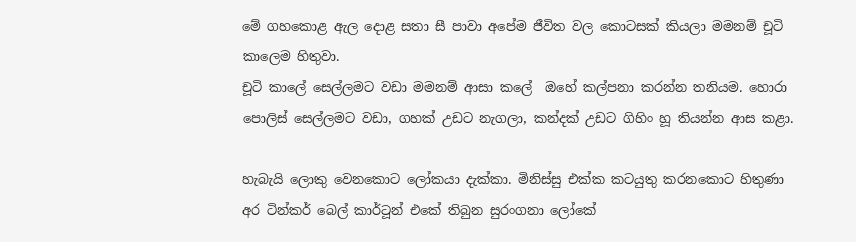මේ ගහකොළ ඇල දොළ සතා සී පාවා අපේම ජීවිත වල කොටසක් කියලා මමනම් චූටි කාලෙම හිතුවා.
චූටි කාලේ සෙල්ලමට වඩා මමනම් ආසා කලේ  ඔහේ කල්පනා කරන්න තනියම. හොරා පොලිස් සෙල්ලමට වඩා, ගහක් උඩට නැගලා, කන්දක් උඩට ගිහිං හූ තියන්න ආස කළා.

හැබැයි ලොකු වෙනකොට ලෝකයා දැක්කා. මිනිස්සු එක්ක කටයුතු කරනකොට හිතුණා අර ටින්කර් බෙල් කාර්ටූන් එකේ තිබුන සුරංගනා ලෝකේ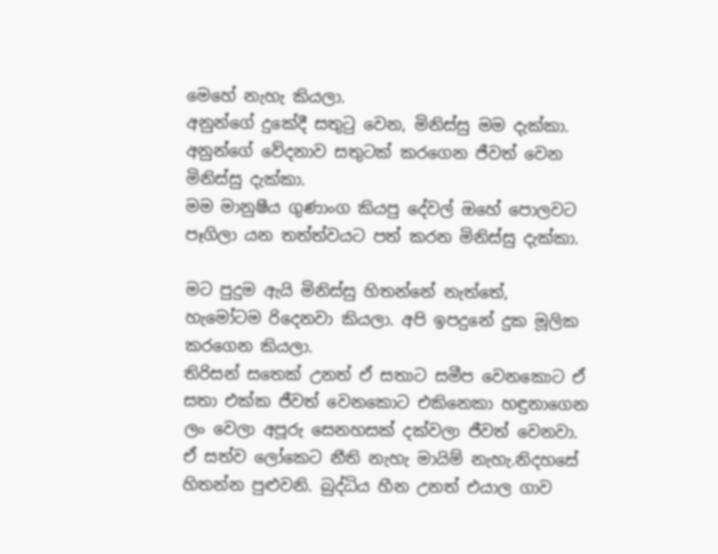මෙහේ නැහැ කියලා.
අනුන්ගේ දුකේදී සතුටු වෙන, මිනිස්සු මම දැක්කා. අනුන්ගේ වේදනාව සතුටක් කරගෙන ජීවත් වෙන මිනිස්සු දැක්කා.
මම මානුෂීය ගුණාංග කියපු දේවල් ඔහේ පොලවට පෑගිලා යන තත්ත්වයට පත් කරන මිනිස්සු දැක්කා.

මට පුදුම ඇයි මිනිස්සු හිතන්නේ නැත්තේ, හැමෝටම රිදෙනවා කියලා. අපි ඉපදුනේ දුක මූලික කරගෙන කියලා.
තිරිසන් සතෙක් උනත් ඒ සතාට සමීප වෙනකොට ඒ සතා එක්ක ජීවත් වෙනකොට එකිනෙකා හඳුනාගෙන ලං වෙලා අපූරු සෙනහසක් දක්වලා ජීවත් වෙනවා.
ඒ සත්ව ලෝකෙට නීති නැහැ මායිම් නැහැ.නිදහසේ හිතන්න පුළුවනි. බුද්ධිය හීන උනත් එයාල ගාව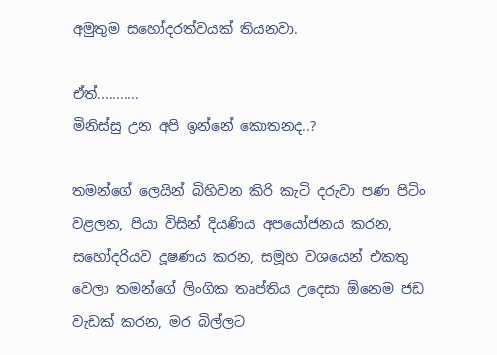අමුතුම සහෝදරත්වයක් තියනවා.

ඒත්...........
මිනිස්සු උන අපි ඉන්නේ කොතනද..?

තමන්ගේ ලෙයින් බිහිවන කිරි කැටි දරුවා පණ පිටිං වළලන, පියා විසින් දියණිය අපයෝජනය කරන, සහෝදරියව දූෂණය කරන, සමූහ වශයෙන් එකතු වෙලා තමන්ගේ ලිංගික තෘප්තිය උදෙසා ඕනෙම ජඩ වැඩක් කරන, මර බිල්ලට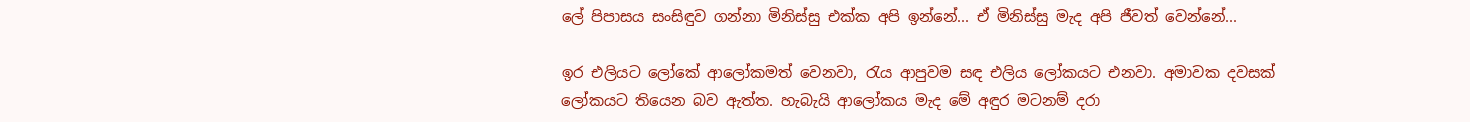ලේ පිපාසය සංසිඳුව ගන්නා මිනිස්සු එක්ක අපි ඉන්නේ... ඒ මිනිස්සු මැද අපි ජීවත් වෙන්නේ...

ඉර එලියට ලෝකේ ආලෝකමත් වෙනවා, රැය ආපුවම සඳ එලිය ලෝකයට එනවා. අමාවක දවසක් ලෝකයට තියෙන බව ඇත්ත. හැබැයි ආලෝකය මැද මේ අඳුර මටනම් දරා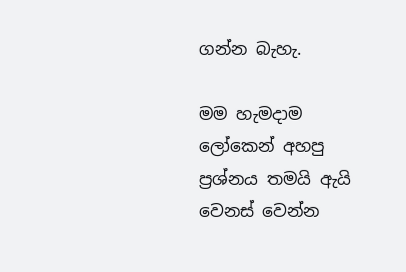ගන්න බැහැ.

මම හැමදාම ලෝකෙන් අහපු ප්‍රශ්නය තමයි ඇයි වෙනස් වෙන්න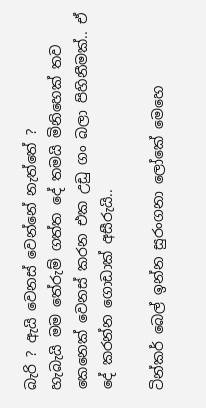බැරි ? ඇයි වෙනස් වෙන්නේ නැත්තේ ?
හැබැයි මම තේරුම් ගත්ත දේ තමයි මිනිහෙක් තව කෙනෙක් වෙනස් කරන එක උඩු ගං බලා පිහිනීමක්.. ඒ දේ කරන්න ගොඩාක් අසීරුයි..

ටින්කර් බෙල් ඉන්න සුරංගනා ලෝකේ මෙහෙ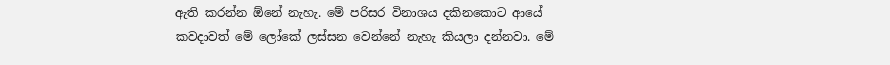ඇති කරන්න ඕනේ නැහැ. මේ පරිසර විනාශය දකිනකොට ආයේ කවදාවත් මේ ලෝකේ ලස්සන වෙන්නේ නැහැ කියලා දන්නවා. මේ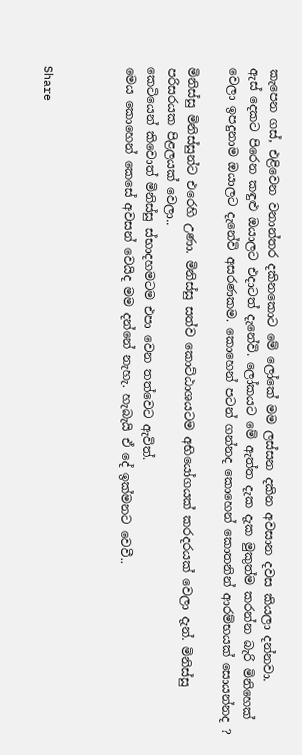කැපෙන ගස්, එළිවෙන වනාන්තර දකිනකොට මේ ලෝකේ මම ලස්සන දකින අවසාන දවස කියලා දන්නවා.
ඇස් දෙකට පිරෙන කඳුළු ඔයාලට එදාටත් දැනේවි. ලෝකයට මේ ඇත්ත දැක දැක මුකුත්ම කරන්න බැරි මිනිහෙක් වෙලා ඉපදුනාම ඔයාලට දැනේවි අසරණකම. කොහෙන් පටන් ගන්නද කොහෙන් කොතනින් ආරම්භයක් සොයන්නද ?

මිනිස්සු මිනිස්සුන්ට එරෙහි උණා. මිනිස්සු සත්ව කොට්ඨාශයටම අභියෝගයක් කරදරයක් වෙලා දැන්. මිනිස්සු පරිසරයක පිළලයක් වෙලා..
කෙටියෙන් කිවොත් මිනිස්සු ස්භාදහමටම එපා වෙන තත්වෙට ඇවිත්.
මෙය කොහෙන් කෙසේ අවසන් වෙයිද මම දන්නේ නැහැ. හැබැයි ඒ දේ ඉක්මනට වෙවී..



Share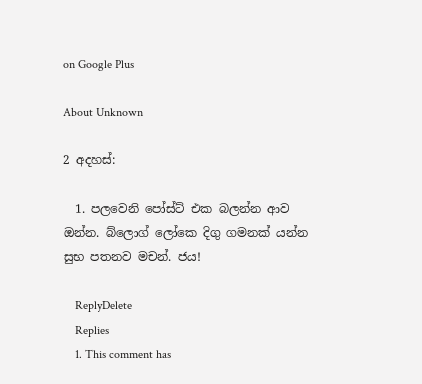on Google Plus

About Unknown

2 අදහස්:

  1. පලවෙනි පෝස්ට් එක බලන්න ආව ඔන්න. බ්ලොග් ලෝකෙ දිගු ගමනක් යන්න සුභ පතනව මචන්. ජය!

    ReplyDelete
    Replies
    1. This comment has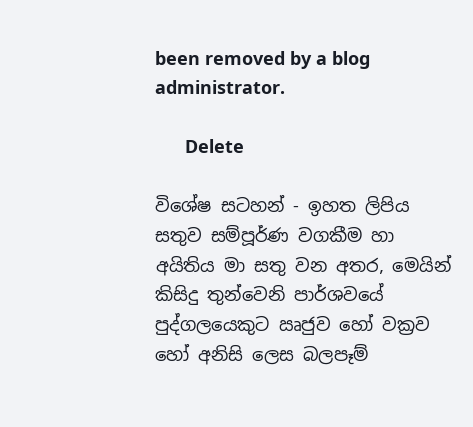been removed by a blog administrator.

      Delete

විශේෂ සටහන් - ඉහත ලිපිය සතුව සම්පූර්ණ වගකීම හා අයිතිය මා සතු වන අතර, මෙයින් කිසිදු තුන්වෙනි පාර්ශවයේ පුද්ගලයෙකුට ඍජුව හෝ වක්‍රව හෝ අනිසි ලෙස බලපෑම්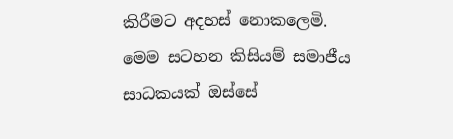කිරීමට අදහස් නොකලෙමි.
මෙම සටහන කිසියම් සමාජීය සාධකයක් ඔස්සේ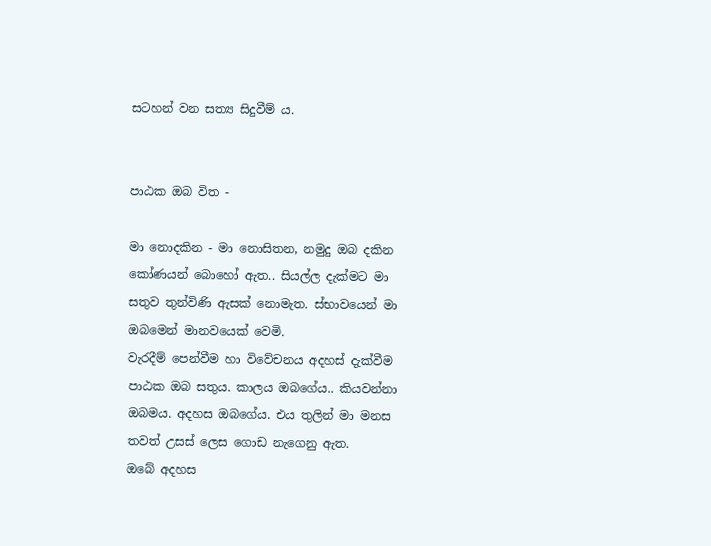සටහන් වන සත්‍ය සිදුවීම් ය.


පාඨක ඔබ විත -

මා නොදකින - මා නොසිතන, නමුදු ඔබ දකින කෝණයන් බොහෝ ඇත.. සියල්ල දැක්මට මා සතුව තුන්විණි ඇසක් නොමැත. ස්භාවයෙන් මා ඔබමෙන් මානවයෙක් වෙමි.
වැරදීම් පෙන්වීම හා විවේචනය අදහස් දැක්වීම පාඨක ඔබ සතුය. කාලය ඔබගේය.. කියවන්නා ඔබමය. අදහස ඔබගේය. එය තුලින් මා මනස තවත් උසස් ලෙස ගොඩ නැගෙනු ඇත.
ඔබේ අදහස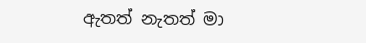ඇතත් නැතත් මා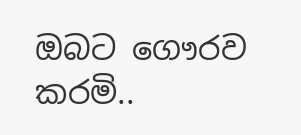ඔබට ගෞරව කරමි..